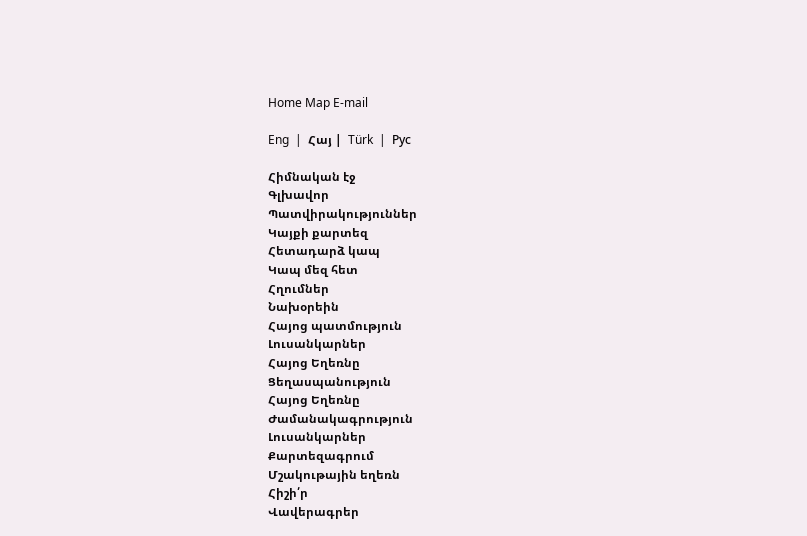Home Map E-mail

Eng  |  Հայ |  Türk  |  Рус

Հիմնական էջ
Գլխավոր
Պատվիրակություններ
Կայքի քարտեզ
Հետադարձ կապ
Կապ մեզ հետ
Հղումներ
Նախօրեին
Հայոց պատմություն
Լուսանկարներ
Հայոց Եղեռնը
Ցեղասպանություն
Հայոց Եղեռնը
Ժամանակագրություն
Լուսանկարներ
Քարտեզագրում
Մշակութային եղեռն
Հիշի՛ր
Վավերագրեր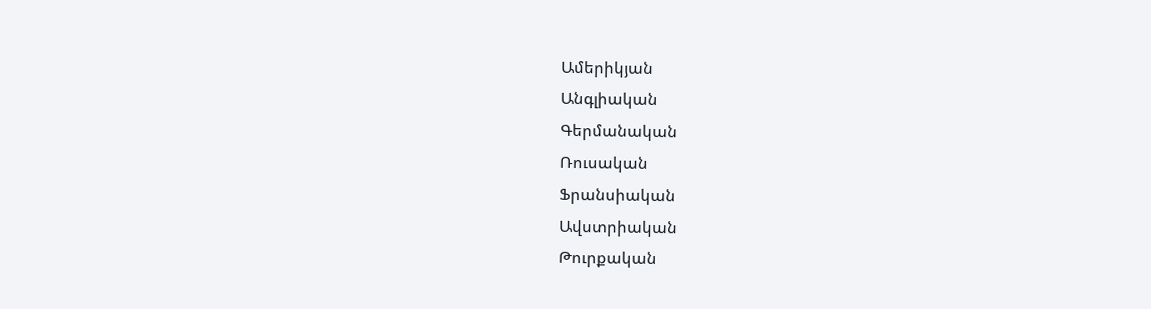Ամերիկյան
Անգլիական
Գերմանական
Ռուսական
Ֆրանսիական
Ավստրիական
Թուրքական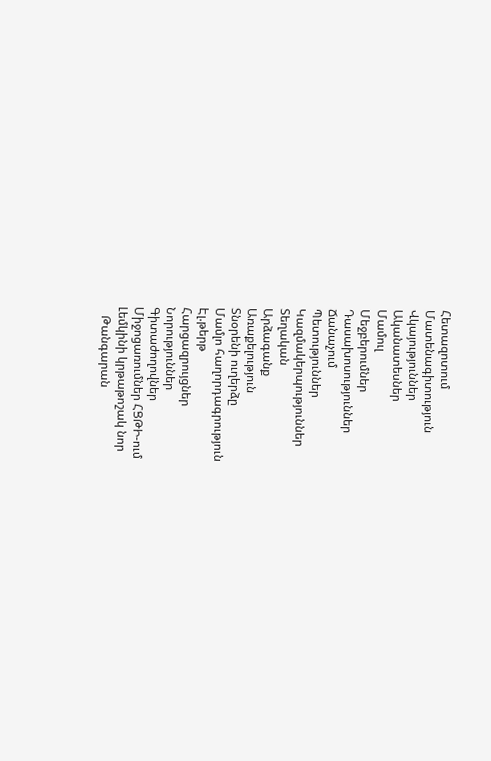Հետազոտում
Մատենագիտություն
Վկայություններ
Ականատեսներ
Մամուլ
Մեջբերումներ
Դասախոսություններ
Ճանաչում
Պետություններ
Կազմակերպություններ
Տեղական
Արձագանք
Առաքելություն
Տնօրենի ուղերձը
Մամլո հաղորդագրություն
Էլ.թերթ
Հարցազրույցներ
Նորություններ
Գիտաժողովներ
Միջոցառումներ ՀՑԹԻ-ում
Լեմկինի կրթաթոշակ նոր
   Թանգարան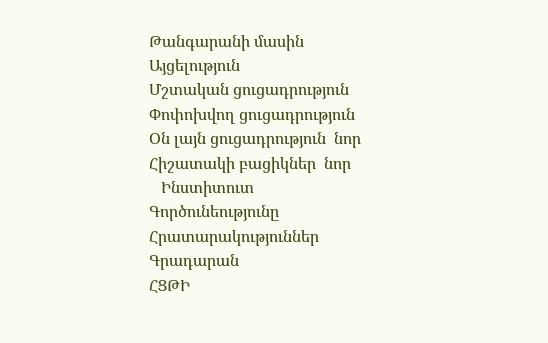Թանգարանի մասին
Այցելություն
Մշտական ցուցադրություն
Փոփոխվող ցուցադրություն
Օն լայն ցուցադրություն  նոր
Հիշատակի բացիկներ  նոր
   Ինստիտուտ
Գործունեությունը
Հրատարակություններ
Գրադարան
ՀՑԹԻ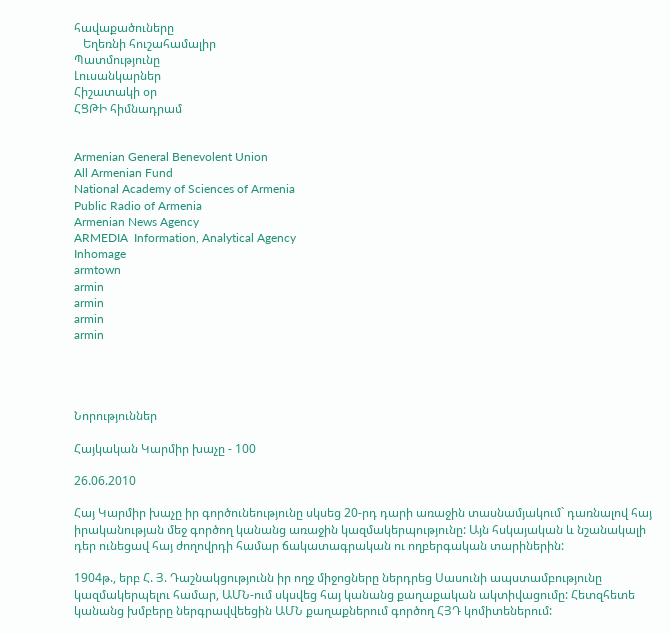հավաքածուները
   Եղեռնի հուշահամալիր
Պատմությունը
Լուսանկարներ
Հիշատակի օր
ՀՑԹԻ հիմնադրամ


Armenian General Benevolent Union
All Armenian Fund
National Academy of Sciences of Armenia
Public Radio of Armenia
Armenian News Agency
ARMEDIA  Information, Analytical Agency
Inhomage
armtown
armin
armin
armin
armin




Նորություններ

Հայկական Կարմիր խաչը - 100

26.06.2010

Հայ Կարմիր խաչը իր գործունեությունը սկսեց 20-րդ դարի առաջին տասնամյակում` դառնալով հայ իրականության մեջ գործող կանանց առաջին կազմակերպությունը: Այն հսկայական և նշանակալի դեր ունեցավ հայ ժողովրդի համար ճակատագրական ու ողբերգական տարիներին:

1904թ., երբ Հ. Յ. Դաշնակցությունն իր ողջ միջոցները ներդրեց Սասունի ապստամբությունը կազմակերպելու համար, ԱՄՆ-ում սկսվեց հայ կանանց քաղաքական ակտիվացումը: Հետզհետե կանանց խմբերը ներգրավվեեցին ԱՄՆ քաղաքներում գործող ՀՅԴ կոմիտեներում: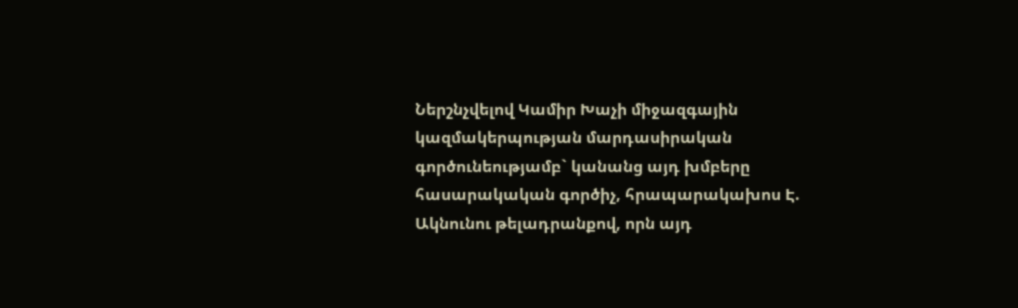Ներշնչվելով Կամիր Խաչի միջազգային կազմակերպության մարդասիրական գործունեությամբ` կանանց այդ խմբերը հասարակական գործիչ, հրապարակախոս Է. Ակնունու թելադրանքով, որն այդ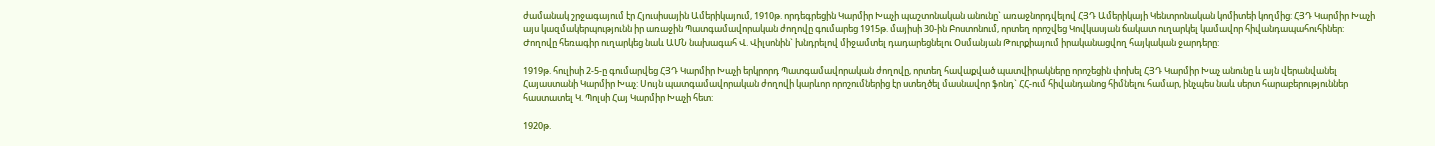ժամանակ շրջագայում էր Հյուսիսային Ամերիկայում, 1910թ. որդեգրեցին Կարմիր Խաչի պաշտոնական անունը` առաջնորդվելով ՀՅԴ Ամերիկայի Կենտրոնական կոմիտեի կողմից: ՀՅԴ Կարմիր Խաչի այս կազմակերպությունն իր առաջին Պատգամավորական ժողովը գումարեց 1915թ. մայիսի 30-ին Բոստոնում, որտեղ որոշվեց Կովկասյան ճակատ ուղարկել կամավոր հիվանդապահուհիներ: Ժողովը հեռագիր ուղարկեց նաև ԱՄՆ նախագահ Վ. Վիլսոնին` խնդրելով միջամտել դադարեցնելու Օսմանյան Թուրքիայում իրականացվող հայկական ջարդերը:

1919թ. հուլիսի 2-5-ը գումարվեց ՀՅԴ Կարմիր Խաչի երկրորդ Պատգամավորական ժողովը, որտեղ հավաքված պատվիրակները որոշեցին փոխել ՀՅԴ Կարմիր Խաչ անունը և այն վերանվանել Հայաստանի Կարմիր Խաչ: Սույն պատգամավորական ժողովի կարևոր որոշումներից էր ստեղծել մասնավոր ֆոնդ` ՀՀ-ում հիվանդանոց հիմնելու համար, ինչպես նաև սերտ հարաբերություններ հաստատել Կ. Պոլսի Հայ Կարմիր Խաչի հետ:

1920թ.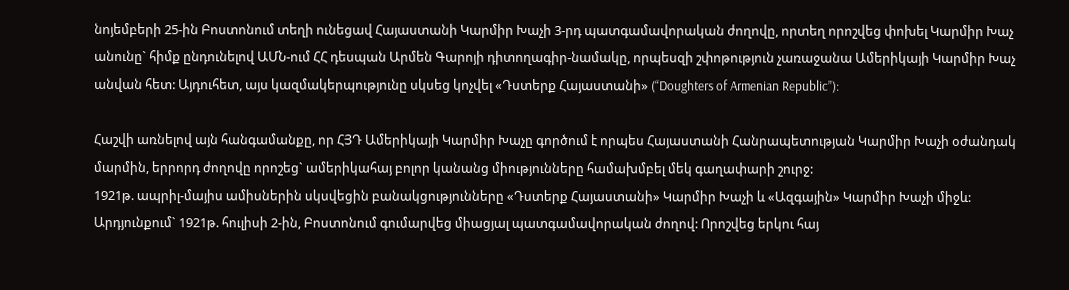նոյեմբերի 25-ին Բոստոնում տեղի ունեցավ Հայաստանի Կարմիր Խաչի 3-րդ պատգամավորական ժողովը, որտեղ որոշվեց փոխել Կարմիր Խաչ անունը` հիմք ընդունելով ԱՄՆ-ում ՀՀ դեսպան Արմեն Գարոյի դիտողագիր-նամակը, որպեսզի շփոթություն չառաջանա Ամերիկայի Կարմիր Խաչ անվան հետ: Այդուհետ, այս կազմակերպությունը սկսեց կոչվել «Դստերք Հայաստանի» (“Doughters of Armenian Republic”):

Հաշվի առնելով այն հանգամանքը, որ ՀՅԴ Ամերիկայի Կարմիր Խաչը գործում է որպես Հայաստանի Հանրապետության Կարմիր Խաչի օժանդակ մարմին, երրորդ ժողովը որոշեց` ամերիկահայ բոլոր կանանց միությունները համախմբել մեկ գաղափարի շուրջ:
1921թ. ապրիլ-մայիս ամիսներին սկսվեցին բանակցությունները «Դստերք Հայաստանի» Կարմիր Խաչի և «Ազգային» Կարմիր Խաչի միջև: Արդյունքում` 1921թ. հուլիսի 2-ին, Բոստոնում գումարվեց միացյալ պատգամավորական ժողով: Որոշվեց երկու հայ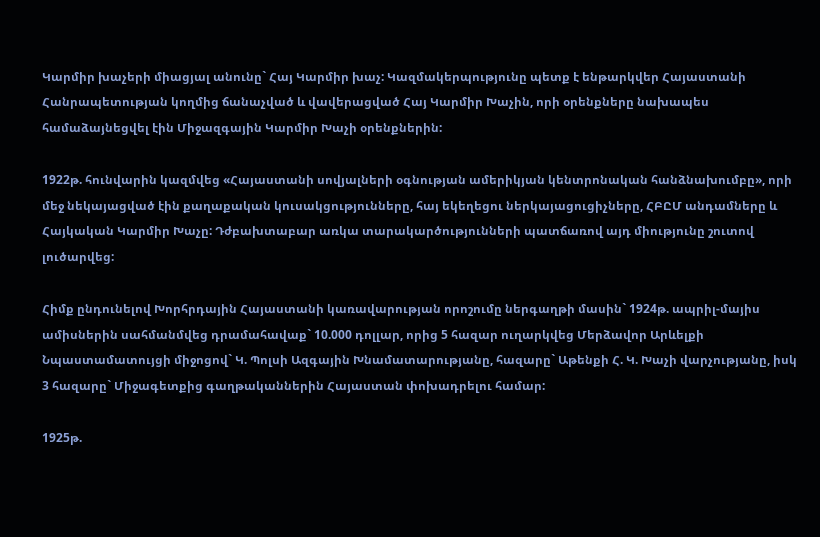Կարմիր խաչերի միացյալ անունը` Հայ Կարմիր խաչ: Կազմակերպությունը պետք է ենթարկվեր Հայաստանի Հանրապետության կողմից ճանաչված և վավերացված Հայ Կարմիր Խաչին, որի օրենքները նախապես համաձայնեցվել էին Միջազգային Կարմիր Խաչի օրենքներին:

1922թ. հունվարին կազմվեց «Հայաստանի սովյալների օգնության ամերիկյան կենտրոնական հանձնախումբը», որի մեջ նեկայացված էին քաղաքական կուսակցությունները, հայ եկեղեցու ներկայացուցիչները, ՀԲԸՄ անդամները և Հայկական Կարմիր Խաչը: Դժբախտաբար առկա տարակարծությունների պատճառով այդ միությունը շուտով լուծարվեց:

Հիմք ընդունելով Խորհրդային Հայաստանի կառավարության որոշումը ներգաղթի մասին` 1924թ. ապրիլ-մայիս ամիսներին սահմանմվեց դրամահավաք` 10.000 դոլլար, որից 5 հազար ուղարկվեց Մերձավոր Արևելքի Նպաստամատույցի միջոցով` Կ. Պոլսի Ազգային Խնամատարությանը, հազարը` Աթենքի Հ. Կ. Խաչի վարչությանը, իսկ 3 հազարը` Միջագետքից գաղթականներին Հայաստան փոխադրելու համար:

1925թ.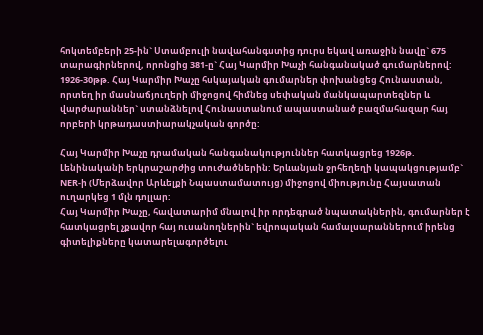հոկտեմբերի 25-ին` Ստամբուլի նավահանգստից դուրս եկավ առաջին նավը` 675 տարագիրներով, որոնցից 381-ը` Հայ Կարմիր Խաչի հանգանակած գումարներով: 1926-30թթ. Հայ Կարմիր Խաչը հսկայական գումարներ փոխանցեց Հունաստան, որտեղ իր մասնաճյուղերի միջոցով հիմնեց սեփական մանկապարտեզներ և վարժարաններ` ստանձնելով Հունաստանում ապաստանած բազմահազար հայ որբերի կրթադաստիարակչական գործը:

Հայ Կարմիր Խաչը դրամական հանգանակություններ հատկացրեց 1926թ. Լենինականի երկրաշարժից տուժածներին: Երևանյան ջրհեղեղի կապակցությամբ` NER-ի (Մերձավոր Արևելքի Նպաստամատույց) միջոցով միությունը Հայսատան ուղարկեց 1 մլն դոլլար:
Հայ Կարմիր Խաչը, հավատարիմ մնալով իր որդեգրած նպատակներին, գումարներ է հատկացրել չքավոր հայ ուսանողներին` եվրոպական համալսարաններում իրենց գիտելիքները կատարելագործելու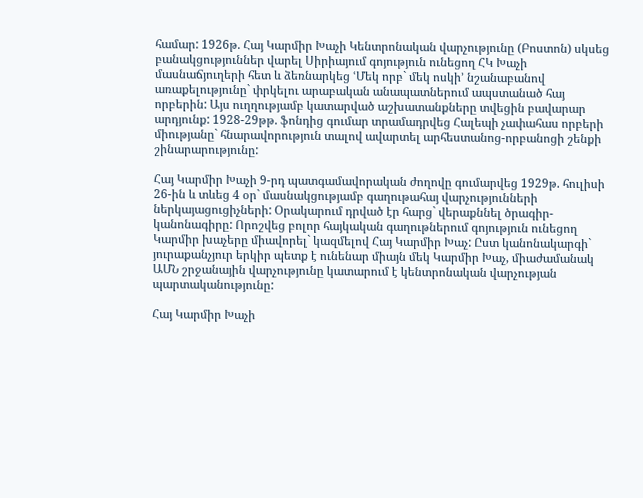համար: 1926թ. Հայ Կարմիր Խաչի Կենտրոնական վարչությունը (Բոստոն) սկսեց բանակցություններ վարել Սիրիայում գոյություն ունեցող ՀԿ Խաչի մասնաճյուղերի հետ և ձեռնարկեց ՙՄեկ որբ` մեկ ոսկի՚ նշանաբանով առաքելությունը` փրկելու արաբական անապատներում ապստանած հայ որբերին: Այս ուղղությամբ կատարված աշխատանքները տվեցին բավարար արդյունք: 1928-29թթ. ֆոնդից գումար տրամադրվեց Հալեպի չափահաս որբերի միությանը` հնարավորություն տալով ավարտել արհեստանոց-որբանոցի շենքի շինարարությունը:

Հայ Կարմիր Խաչի 9-րդ պատգամավորական ժողովը գումարվեց 1929թ. հուլիսի 26-ին և տևեց 4 օր` մասնակցությամբ գաղութահայ վարչությունների ներկայացուցիչների: Օրակարում դրված էր հարց` վերաքննել ծրագիր-կանոնագիրը: Որոշվեց բոլոր հայկական գաղութներում գոյություն ունեցող Կարմիր խաչերը միավորել` կազմելով Հայ Կարմիր Խաչ: Ըստ կանոնակարգի` յուրաքանչյուր երկիր պետք է ունենար միայն մեկ Կարմիր Խաչ, միաժամանակ ԱՄՆ շրջանային վարչությունը կատարում է կենտրոնական վարչության պարտականությունը:

Հայ Կարմիր Խաչի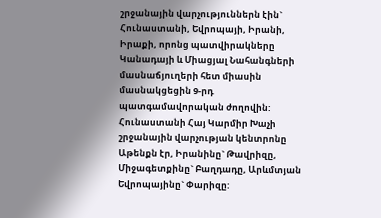շրջանային վարչություններն էին` Հունաստանի, Եվրոպայի, Իրանի, Իրաքի, որոնց պատվիրակները Կանադայի և Միացյալ Նահանգների մասնաճյուղերի հետ միասին մասնակցեցին 9-րդ պատգամավորական ժողովին: Հունաստանի Հայ Կարմիր Խաչի շրջանային վարչության կենտրոնը Աթենքն էր, Իրանինը` Թավրիզը, Միջագետքինը` Բաղդադը, Արևմտյան Եվրոպայինը` Փարիզը: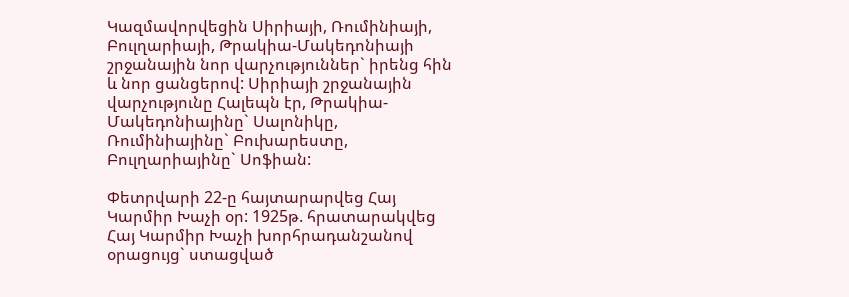Կազմավորվեցին Սիրիայի, Ռումինիայի, Բուլղարիայի, Թրակիա-Մակեդոնիայի շրջանային նոր վարչություններ` իրենց հին և նոր ցանցերով: Սիրիայի շրջանային վարչությունը Հալեպն էր, Թրակիա-Մակեդոնիայինը` Սալոնիկը, Ռումինիայինը` Բուխարեստը, Բուլղարիայինը` Սոֆիան:

Փետրվարի 22-ը հայտարարվեց Հայ Կարմիր Խաչի օր: 1925թ. հրատարակվեց Հայ Կարմիր Խաչի խորհրադանշանով օրացույց` ստացված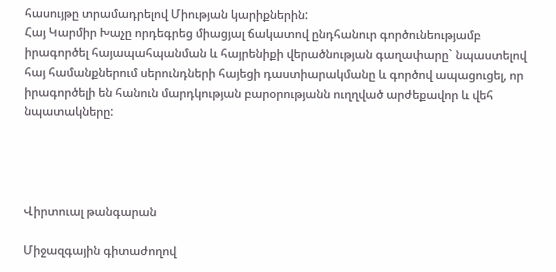հասույթը տրամադրելով Միության կարիքներին:
Հայ Կարմիր Խաչը որդեգրեց միացյալ ճակատով ընդհանուր գործունեությամբ իրագործել հայապահպանման և հայրենիքի վերածնության գաղափարը` նպաստելով հայ համանքներում սերունդների հայեցի դաստիարակմանը և գործով ապացուցել, որ իրագործելի են հանուն մարդկության բարօրությանն ուղղված արժեքավոր և վեհ նպատակները:




Վիրտուալ թանգարան

Միջազգային գիտաժողով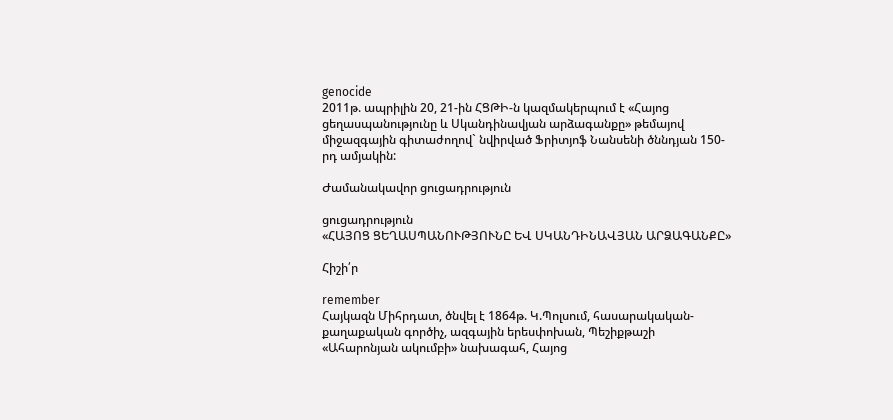genocide
2011թ. ապրիլին 20, 21-ին ՀՑԹԻ-ն կազմակերպում է «Հայոց ցեղասպանությունը և Սկանդինավյան արձագանքը» թեմայով միջազգային գիտաժողով` նվիրված Ֆրիտյոֆ Նանսենի ծննդյան 150-րդ ամյակին:

Ժամանակավոր ցուցադրություն

ցուցադրություն
«ՀԱՅՈՑ ՑԵՂԱՍՊԱՆՈՒԹՅՈՒՆԸ ԵՎ ՍԿԱՆԴԻՆԱՎՅԱՆ ԱՐՁԱԳԱՆՔԸ»

Հիշի՛ր

remember
Հայկազն Միհրդատ, ծնվել է 1864թ. Կ.Պոլսում, հասարակական-քաղաքական գործիչ, ազգային երեսփոխան, Պեշիքթաշի «Ահարոնյան ակումբի» նախագահ, Հայոց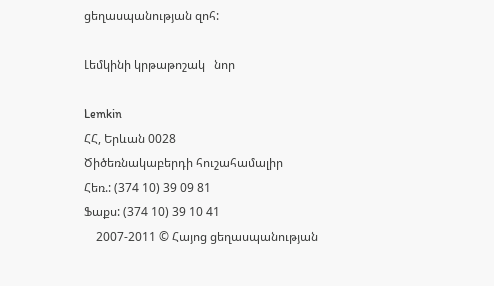ցեղասպանության զոհ:

Լեմկինի կրթաթոշակ   նոր

Lemkin
ՀՀ, Երևան 0028
Ծիծեռնակաբերդի հուշահամալիր
Հեռ.: (374 10) 39 09 81
Ֆաքս: (374 10) 39 10 41
    2007-2011 © Հայոց ցեղասպանության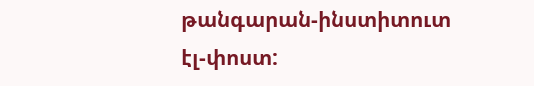թանգարան-ինստիտուտ     էլ-փոստ: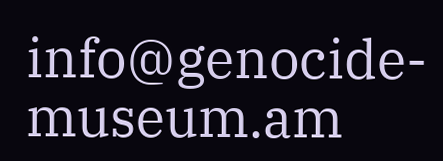info@genocide-museum.am